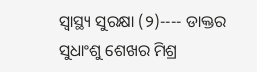ସ୍ୱାସ୍ଥ୍ୟ ସୁରକ୍ଷା (୨)---- ଡାକ୍ତର ସୁଧାଂଶୁ ଶେଖର ମିଶ୍ର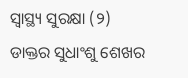ସ୍ୱାସ୍ଥ୍ୟ ସୁରକ୍ଷା (୨)
ଡାକ୍ତର ସୁଧାଂଶୁ ଶେଖର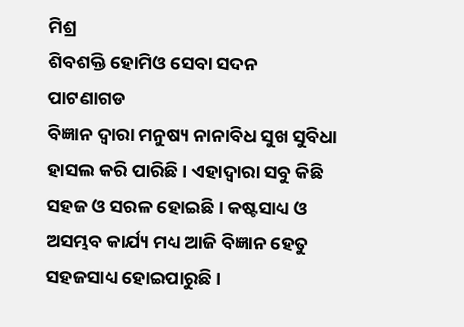ମିଶ୍ର
ଶିବଶକ୍ତି ହୋମିଓ ସେବା ସଦନ
ପାଟଣାଗଡ
ବିଜ୍ଞାନ ଦ୍ୱାରା ମନୁଷ୍ୟ ନାନାବିଧ ସୁଖ ସୁବିଧା ହାସଲ କରି ପାରିଛି । ଏହାଦ୍ୱାରା ସବୁ କିଛି ସହଜ ଓ ସରଳ ହୋଇଛି । କଷ୍ଟସାଧ୍ୟ ଓ ଅସମ୍ଭବ କାର୍ଯ୍ୟ ମଧ୍ୟ ଆଜି ବିଜ୍ଞାନ ହେତୁ ସହଜସାଧ୍ୟ ହୋଇପାରୁଛି ।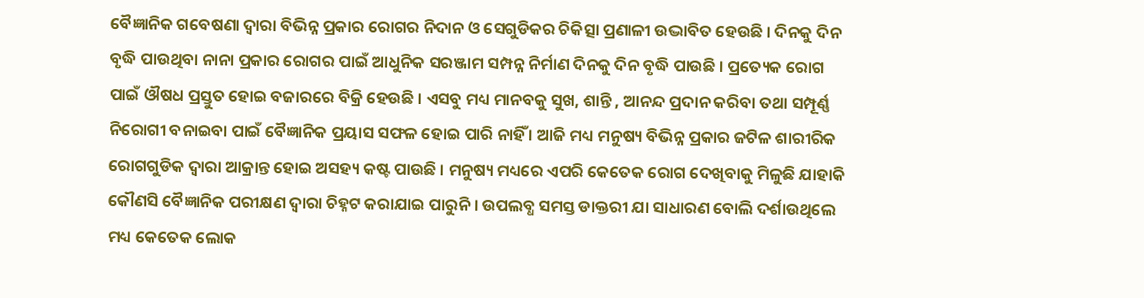ବୈଜ୍ଞାନିକ ଗବେଷଣା ଦ୍ୱାରା ବିଭିନ୍ନ ପ୍ରକାର ରୋଗର ନିଦାନ ଓ ସେଗୁଡିକର ଚିକିତ୍ସା ପ୍ରଣାଳୀ ଉଦ୍ଭାବିତ ହେଉଛି । ଦିନକୁ ଦିନ ବୃଦ୍ଧି ପାଉଥିବା ନାନା ପ୍ରକାର ରୋଗର ପାଇଁ ଆଧୁନିକ ସରଞ୍ଜାମ ସମ୍ପନ୍ନ ନିର୍ମାଣ ଦିନକୁ ଦିନ ବୃଦ୍ଧି ପାଉଛି । ପ୍ରତ୍ୟେକ ରୋଗ ପାଇଁ ଔଷଧ ପ୍ରସ୍ତୁତ ହୋଇ ବଜାରରେ ବିକ୍ରି ହେଉଛି । ଏସବୁ ମଧ୍ୟ ମାନବକୁ ସୁଖ, ଶାନ୍ତି , ଆନନ୍ଦ ପ୍ରଦାନ କରିବା ତଥା ସମ୍ପୂର୍ଣ୍ଣ ନିରୋଗୀ ବନାଇବା ପାଇଁ ବୈଜ୍ଞାନିକ ପ୍ରୟାସ ସଫଳ ହୋଇ ପାରି ନାହିଁ । ଆଜି ମଧ୍ୟ ମନୁଷ୍ୟ ବିଭିନ୍ନ ପ୍ରକାର ଜଟିଳ ଶାରୀରିକ ରୋଗଗୁଡିକ ଦ୍ୱାରା ଆକ୍ରାନ୍ତ ହୋଇ ଅସହ୍ୟ କଷ୍ଟ ପାଉଛି । ମନୁଷ୍ୟ ମଧ୍ୟରେ ଏପରି କେତେକ ରୋଗ ଦେଖିବାକୁ ମିଳୁଛି ଯାହାକି କୌଣସି ବୈଜ୍ଞାନିକ ପରୀକ୍ଷଣ ଦ୍ୱାରା ଚିହ୍ନଟ କରାଯାଇ ପାରୁନି । ଉପଲବ୍ଧ ସମସ୍ତ ଡାକ୍ତରୀ ଯା ସାଧାରଣ ବୋଲି ଦର୍ଶାଉଥିଲେ ମଧ୍ୟ କେତେକ ଲୋକ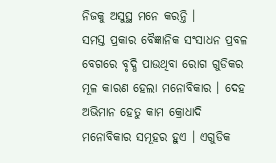ନିଜକୁ ଅସୁସ୍ଥ ମନେ କରନ୍ତି ।
ସମସ୍ତ ପ୍ରକାର ବୈଜ୍ଞାନିକ ସଂସାଧନ ପ୍ରବଳ ବେଗରେ ବୃଦ୍ଧି ପାଉଥିବା ରୋଗ ଗୁଡିକର ମୂଳ କାରଣ ହେଲା ମନୋବିକାର । ଦେହ ଅଭିମାନ ହେତୁ କାମ କ୍ରୋଧାଦି ମନୋବିକାର ସମୂହର ହୁଏ । ଏଗୁଡିକ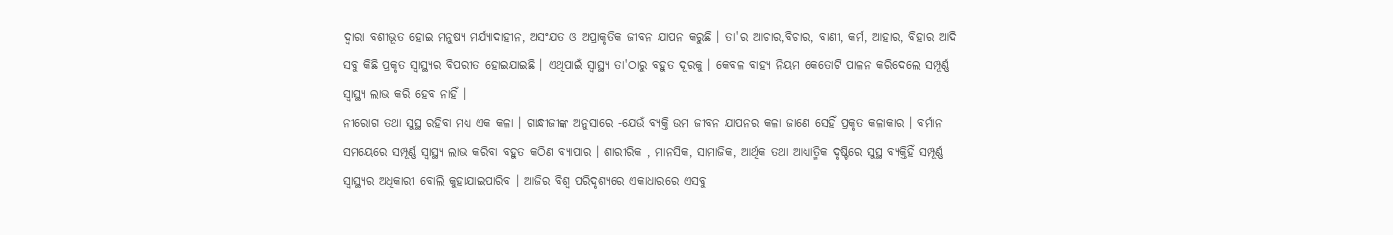ଦ୍ୱାରା ବଶୀଭୂତ ହୋଇ ମନୁଷ୍ୟ ମର୍ଯ୍ୟାଦାହୀନ, ଅସଂଯତ ଓ ଅପ୍ରାକୃତିକ ଜୀବନ ଯାପନ କରୁଛି । ତା'ର ଆଚାର,ବିଚାର, ବାଣୀ, କର୍ମ, ଆହାର, ବିହାର ଆଦି ସବୁ କିଛି ପ୍ରକୃତ ସ୍ୱାସ୍ଥ୍ୟର ବିପରୀତ ହୋଇଯାଇଛି । ଏଥିପାଇଁ ସ୍ୱାସ୍ଥ୍ୟ ତା'ଠାରୁ ବହୁତ ଦୂରକୁ । କେବଳ ବାହ୍ୟ ନିୟମ କେତୋଟି ପାଳନ କରିଦେଲେ ସମ୍ପୂର୍ଣ୍ଣ ସ୍ୱାସ୍ଥ୍ୟ ଲାଭ କରି ହେବ ନାହିଁ ।
ନୀରୋଗ ତଥା ସୁସ୍ଥ ରହିବା ମଧ୍ୟ ଏକ କଳା । ଗାନ୍ଧୀଜୀଙ୍କ ଅନୁସାରେ -ଯେଉଁ ବ୍ୟକ୍ତି ଉମ ଜୀବନ ଯାପନର କଳା ଜାଣେ ସେହିଁ ପ୍ରକୃତ କଳାକାର । ବର୍ମାନ ସମୟେରେ ସମ୍ପୂର୍ଣ୍ଣ ସ୍ୱାସ୍ଥ୍ୟ ଲାଭ କରିବା ବହୁତ କଠିଣ ବ୍ୟାପାର । ଶାରୀରିକ , ମାନସିକ, ସାମାଜିକ, ଆର୍ଥିକ ତଥା ଆଧ୍ୟାତ୍ମିକ ଦୃଷ୍ଟିରେ ସୁସ୍ଥ ବ୍ୟକ୍ତିହିଁ ସମ୍ପୂର୍ଣ୍ଣ ସ୍ୱାସ୍ଥ୍ୟର ଅଧିକାରୀ ବୋଲି କୁହାଯାଇପାରିବ । ଆଜିର ବିଶ୍ୱ ପରିଦୃଶ୍ୟରେ ଏକାଧାରରେ ଏସବୁ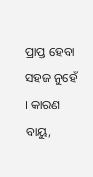ପ୍ରାପ୍ତ ହେବା ସହଜ ନୁହେଁ । କାରଣ ବାୟୁ,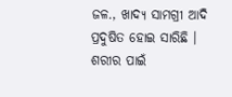ଜଳ., ଖାଦ୍ୟ ସାମଗ୍ରୀ ଆଦି ପ୍ରଦୁଷିତ ହୋଇ ସାରିଛି । ଶରୀର ପାଇଁ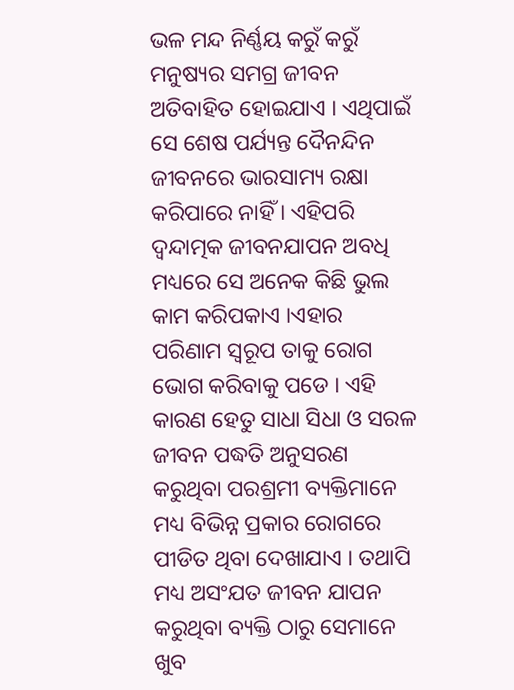ଭଳ ମନ୍ଦ ନିର୍ଣ୍ଣୟ କରୁଁ କରୁଁ ମନୁଷ୍ୟର ସମଗ୍ର ଜୀବନ ଅତିବାହିତ ହୋଇଯାଏ । ଏଥିପାଇଁ ସେ ଶେଷ ପର୍ଯ୍ୟନ୍ତ ଦୈନନ୍ଦିନ ଜୀବନରେ ଭାରସାମ୍ୟ ରକ୍ଷା କରିପାରେ ନାହିଁ । ଏହିପରି ଦ୍ୱନ୍ଦାତ୍ମକ ଜୀବନଯାପନ ଅବଧି ମଧ୍ୟରେ ସେ ଅନେକ କିଛି ଭୁଲ କାମ କରିପକାଏ ।ଏହାର ପରିଣାମ ସ୍ୱରୂପ ତାକୁ ରୋଗ ଭୋଗ କରିବାକୁ ପଡେ । ଏହି କାରଣ ହେତୁ ସାଧା ସିଧା ଓ ସରଳ ଜୀବନ ପଦ୍ଧତି ଅନୁସରଣ କରୁଥିବା ପରଶ୍ରମୀ ବ୍ୟକ୍ତିମାନେ ମଧ୍ୟ ବିଭିନ୍ନ ପ୍ରକାର ରୋଗରେ ପୀଡିତ ଥିବା ଦେଖାଯାଏ । ତଥାପି ମଧ୍ୟ ଅସଂଯତ ଜୀବନ ଯାପନ କରୁଥିବା ବ୍ୟକ୍ତି ଠାରୁ ସେମାନେ ଖୁବ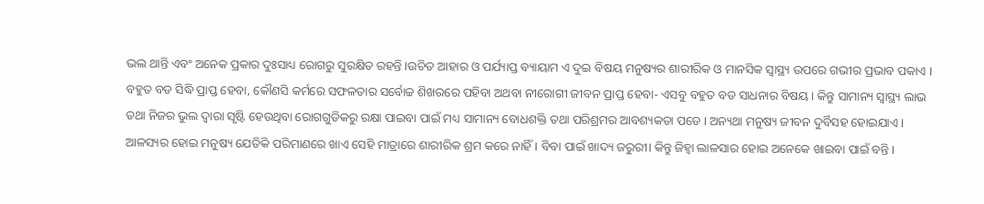ଭଲ ଥାନ୍ତି ଏବଂ ଅନେକ ପ୍ରକାର ଦୁଃସାଧ୍ୟ ରୋଗରୁ ସୁରକ୍ଷିତ ରହନ୍ତି ।ଉଚିତ ଆହାର ଓ ପର୍ଯ୍ୟାପ୍ତ ବ୍ୟାୟାମ ଏ ଦୁଇ ବିଷୟ ମନୁଷ୍ୟର ଶାରୀରିକ ଓ ମାନସିକ ସ୍ୱାସ୍ଥ୍ୟ ଉପରେ ଗଭୀର ପ୍ରଭାବ ପକାଏ । ବହୁତ ବଡ ସିଦ୍ଧି ପ୍ରାପ୍ତ ହେବା, କୌଣସି କର୍ମରେ ସଫଳତାର ସର୍ବୋଚ୍ଚ ଶିଖରରେ ପହିବା ଅଥବା ନୀରୋଗୀ ଜୀବନ ପ୍ରାପ୍ତ ହେବା- ଏସବୁ ବହୁତ ବଡ ସାଧନାର ବିଷୟ । କିନ୍ତୁ ସାମାନ୍ୟ ସ୍ୱାସ୍ଥ୍ୟ ଲାଭ ତଥା ନିଜର ଭୁଲ ଦ୍ୱାରା ସୃଷ୍ଟି ହେଉଥିବା ରୋଗଗୁଡିକରୁ ରକ୍ଷା ପାଇବା ପାଇଁ ମଧ୍ୟ ସାମାନ୍ୟ ବୋଧଶକ୍ତି ତଥା ପରିଶ୍ରମର ଆବଶ୍ୟକତା ପଡେ । ଅନ୍ୟଥା ମନୁଷ୍ୟ ଜୀବନ ଦୁର୍ବିସହ ହୋଇଯାଏ । ଆଳସ୍ୟର ହୋଇ ମନୁଷ୍ୟ ଯେତିକି ପରିମାଣରେ ଖାଏ ସେହି ମାତ୍ରାରେ ଶାରୀରିକ ଶ୍ରମ କରେ ନାହିଁ । ବିବା ପାଇଁ ଖାଦ୍ୟ ଜରୁରୀ। କିନ୍ତୁ ଜିହ୍ୱା ଲାଳସାର ହୋଇ ଅନେକେ ଖାଇବା ପାଇଁ ବନ୍ତି ।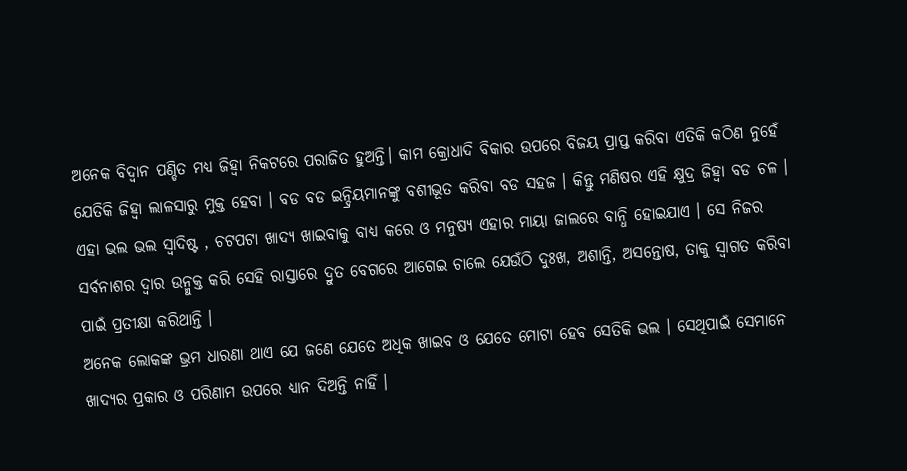ଅନେକ ବିଦ୍ୱାନ ପଣ୍ଡିତ ମଧ୍ୟ ଜିହ୍ୱା ନିକଟରେ ପରାଜିତ ହୁଅନ୍ତି। କାମ କ୍ରୋଧାଦି ବିକାର ଉପରେ ବିଜୟ ପ୍ରାପ୍ତ କରିବା ଏତିକି କଠିଣ ନୁହେଁ ଯେତିକି ଜିହ୍ୱା ଲାଳସାରୁ ମୁକ୍ତ ହେବା । ବଡ ବଡ ଇନ୍ଦ୍ରିୟମାନଙ୍କୁ ବଶୀଭୂତ କରିବା ବଡ ସହଜ । କିନ୍ତୁ ମଣିଷର ଏହି କ୍ଷୁଦ୍ର ଜିହ୍ୱା ବଡ ଚଳ । ଏହା ଭଲ ଭଲ ସ୍ୱାଦିଷ୍ଟ , ଚଟପଟା ଖାଦ୍ୟ ଖାଇବାକୁ ବାଧ୍ୟ କରେ ଓ ମନୁଷ୍ୟ ଏହାର ମାୟା ଜାଲରେ ବାନ୍ଧି ହୋଇଯାଏ । ସେ ନିଜର ସର୍ବନାଶର ଦ୍ୱାର ଉନ୍ମୁକ୍ତ କରି ସେହି ରାସ୍ତାରେ ଦ୍ରୁତ ବେଗରେ ଆଗେଇ ଚାଲେ ଯେଉଁଠି ଦୁଃଖ, ଅଶାନ୍ତି, ଅସନ୍ତୋଷ, ତାକୁ ସ୍ୱାଗତ କରିବା ପାଇଁ ପ୍ରତୀକ୍ଷା କରିଥାନ୍ତି ।
ଅନେକ ଲୋକଙ୍କ ଭ୍ରମ ଧାରଣା ଥାଏ ଯେ ଜଣେ ଯେତେ ଅଧିକ ଖାଇବ ଓ ଯେତେ ମୋଟା ହେବ ସେତିକି ଭଲ । ସେଥିପାଇଁ ସେମାନେ ଖାଦ୍ୟର ପ୍ରକାର ଓ ପରିଣାମ ଉପରେ ଧ୍ୟାନ ଦିଅନ୍ତି ନାହିଁ ।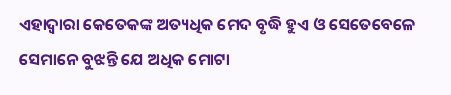ଏହାଦ୍ୱାରା କେତେକଙ୍କ ଅତ୍ୟଧିକ ମେଦ ବୃଦ୍ଧି ହୁଏ ଓ ସେତେବେଳେ ସେମାନେ ବୁଝନ୍ତି ଯେ ଅଧିକ ମୋଟା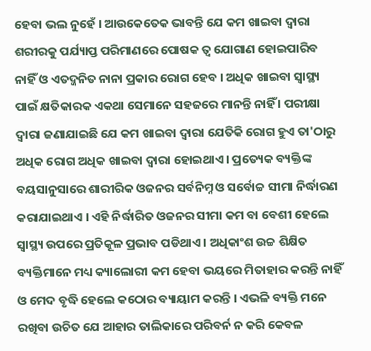ହେବା ଭଲ ନୁହେଁ । ଆଉକେତେକ ଭାବନ୍ତି ଯେ କମ ଖାଇବା ଦ୍ୱାରା ଶରୀରକୁ ପର୍ଯ୍ୟାପ୍ତ ପରିମାଣରେ ପୋଷକ ତ୍ୱ ଯୋଗାଣ ହୋଇପାରିବ ନାହିଁ ଓ ଏତଦ୍ଜନିତ ନାନା ପ୍ରକାର ରୋଗ ହେବ । ଅଧିକ ଖାଇବା ସ୍ୱାସ୍ଥ୍ୟ ପାଇଁ କ୍ଷତିକାରକ ଏକଥା ସେମାନେ ସହଜରେ ମାନନ୍ତି ନାହିଁ । ପରୀକ୍ଷା ଦ୍ୱାରା ଜଣାଯାଇଛି ଯେ କମ ଖାଇବା ଦ୍ୱାରା ଯେତିକି ରୋଗ ହୁଏ ତା'ଠାରୁ ଅଧିକ ରୋଗ ଅଧିକ ଖାଇବା ଦ୍ୱାରା ହୋଇଥାଏ । ପ୍ରତ୍ୟେକ ବ୍ୟକ୍ତିଙ୍କ ବୟସାନୁସାରେ ଶାରୀରିକ ଓଜନର ସର୍ବନିମ୍ନ ଓ ସର୍ବୋଚ୍ଚ ସୀମା ନିର୍ଦ୍ଧାରଣ କରାଯାଇଥାଏ । ଏହି ନିର୍ଦ୍ଧାରିତ ଓଜନର ସୀମା କମ ବା ବେଶୀ ହେଲେ ସ୍ୱାସ୍ଥ୍ୟ ଉପରେ ପ୍ରତିକୂଳ ପ୍ରଭାବ ପଡିଥାଏ । ଅଧିକାଂଶ ଉଚ୍ଚ ଶିକ୍ଷିତ ବ୍ୟକ୍ତିମାନେ ମଧ୍ୟ କ୍ୟାଲୋରୀ କମ ହେବା ଭୟରେ ମିତାହାର କରନ୍ତି ନାହିଁ ଓ ମେଦ ବୃଦ୍ଧି ହେଲେ କଠୋର ବ୍ୟାୟାମ କରନ୍ତି । ଏଭଳି ବ୍ୟକ୍ତି ମନେ ରଖିବା ଉଚିତ ଯେ ଆହାର ତାଲିକାରେ ପରିବର୍ନ ନ କରି କେବଳ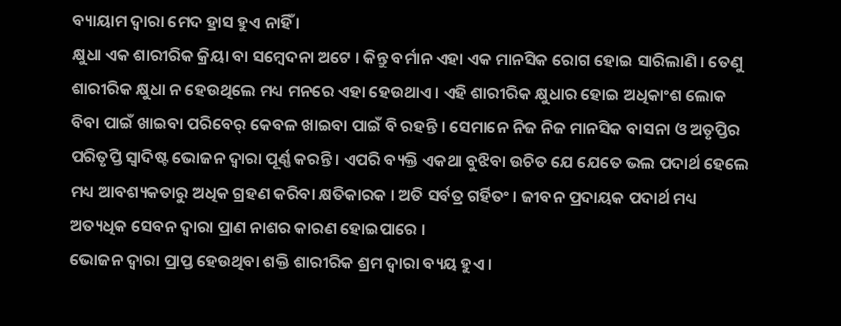ବ୍ୟାୟାମ ଦ୍ୱାରା ମେଦ ହ୍ରାସ ହୁଏ ନାହିଁ ।
କ୍ଷୁଧା ଏକ ଶାରୀରିକ କ୍ରିୟା ବା ସମ୍ବେଦନା ଅଟେ । କିନ୍ତୁ ବର୍ମାନ ଏହା ଏକ ମାନସିକ ରୋଗ ହୋଇ ସାରିଲାଣି । ତେଣୁ ଶାରୀରିକ କ୍ଷୁଧା ନ ହେଉଥିଲେ ମଧ୍ୟ ମନରେ ଏହା ହେଉଥାଏ । ଏହି ଶାରୀରିକ କ୍ଷୁଧାର ହୋଇ ଅଧିକାଂଶ ଲୋକ ବିବା ପାଇଁ ଖାଇବା ପରିବେର୍ କେବଳ ଖାଇବା ପାଇଁ ବି ରହନ୍ତି । ସେମାନେ ନିଜ ନିଜ ମାନସିକ ବାସନା ଓ ଅତୃପ୍ତିର ପରିତୃପ୍ତି ସ୍ୱାଦିଷ୍ଟ ଭୋଜନ ଦ୍ୱାରା ପୂର୍ଣ୍ଣ କରନ୍ତି । ଏପରି ବ୍ୟକ୍ତି ଏକଥା ବୁଝିବା ଉଚିତ ଯେ ଯେତେ ଭଲ ପଦାର୍ଥ ହେଲେ ମଧ୍ୟ ଆବଶ୍ୟକତାରୁ ଅଧିକ ଗ୍ରହଣ କରିବା କ୍ଷତିକାରକ । ଅତି ସର୍ବତ୍ର ଗର୍ହିତଂ । ଜୀବନ ପ୍ରଦାୟକ ପଦାର୍ଥ ମଧ୍ୟ ଅତ୍ୟଧିକ ସେବନ ଦ୍ୱାରା ପ୍ରାଣ ନାଶର କାରଣ ହୋଇପାରେ ।
ଭୋଜନ ଦ୍ୱାରା ପ୍ରାପ୍ତ ହେଉଥିବା ଶକ୍ତି ଶାରୀରିକ ଶ୍ରମ ଦ୍ୱାରା ବ୍ୟୟ ହୁଏ ।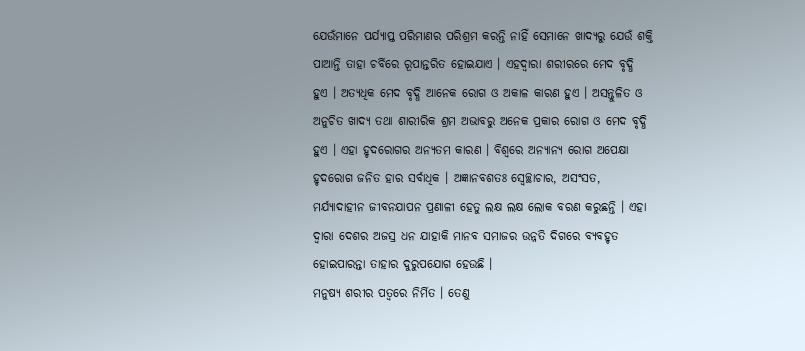ଯେଉଁମାନେ ପର୍ଯ୍ୟାପ୍ତ ପରିମାଣର ପରିଶ୍ରମ କରନ୍ତି ନାହିଁ ସେମାନେ ଖାଦ୍ୟରୁ ଯେଉଁ ଶକ୍ତି ପାଆନ୍ତି ତାହା ଚର୍ବିରେ ରୂପାନ୍ତରିତ ହୋଇଯାଏ । ଏହଦ୍ୱାରା ଶରୀରରେ ମେଦ ବୃଦ୍ଧି ହୁଏ । ଅତ୍ୟଧିକ ମେଦ ବୃଦ୍ଧି ଆନେକ ରୋଗ ଓ ଅକାଳ କାରଣ ହୁଏ । ଅସନ୍ତୁଳିତ ଓ ଅନୁଚିତ ଖାଦ୍ୟ ତଥା ଶାରୀରିକ ଶ୍ରମ ଅଭାବରୁ ଅନେକ ପ୍ରକାର ରୋଗ ଓ ମେଦ ବୃଦ୍ଧି ହୁଏ । ଏହା ହୃଦରୋଗର ଅନ୍ୟତମ କାରଣ । ବିଶ୍ୱରେ ଅନ୍ୟାନ୍ୟ ରୋଗ ଅପେକ୍ଷା ହୃଦରୋଗ ଜନିତ ହାର ସର୍ବାଧିକ । ଅଜ୍ଞାନବଶତଃ ସ୍ୱେଚ୍ଛାଚାର, ଅସଂସତ, ମର୍ଯ୍ୟାଦାହୀନ ଜୀବନଯାପନ ପ୍ରଣାଳୀ ହେତୁ ଲକ୍ଷ ଲକ୍ଷ ଲୋକ ବରଣ କରୁଛନ୍ତି । ଏହା ଦ୍ୱାରା ଦେଶର ଅଜସ୍ର ଧନ ଯାହାକି ମାନବ ସମାଜର ଉନ୍ନତି ଦିଗରେ ବ୍ୟବହୃତ ହୋଇପାରନ୍ତା ତାହାର ଦୁରୁପଯୋଗ ହେଉଛି ।
ମନୁଷ୍ୟ ଶରୀର ପତ୍ୱରେ ନିର୍ମିତ । ତେଣୁ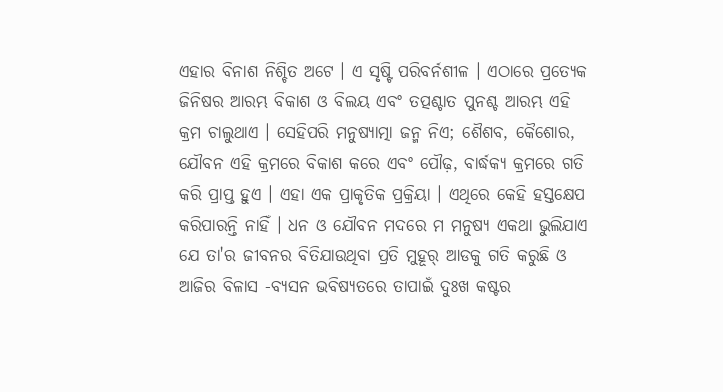ଏହାର ବିନାଶ ନିଶ୍ଚିତ ଅଟେ । ଏ ସୃଷ୍ଟି ପରିବର୍ନଶୀଳ । ଏଠାରେ ପ୍ରତ୍ୟେକ ଜିନିଷର ଆରମ୍ଭ ବିକାଶ ଓ ବିଲୟ ଏବଂ ତତ୍ପଶ୍ଚାତ ପୁନଶ୍ଚ ଆରମ୍ଭ ଏହି କ୍ରମ ଚାଲୁଥାଏ । ସେହିପରି ମନୁଷ୍ୟାତ୍ମା ଜନ୍ମ ନିଏ; ଶୈଶବ, କୈଶୋର, ଯୌବନ ଏହି କ୍ରମରେ ବିକାଶ କରେ ଏବଂ ପୌଢ଼, ବାର୍ଦ୍ଧକ୍ୟ କ୍ରମରେ ଗତି କରି ପ୍ରାପ୍ତ ହୁଏ । ଏହା ଏକ ପ୍ରାକୃତିକ ପ୍ରକ୍ରିୟା । ଏଥିରେ କେହି ହସ୍ତକ୍ଷେପ କରିପାରନ୍ତି ନାହିଁ । ଧନ ଓ ଯୌବନ ମଦରେ ମ ମନୁଷ୍ୟ ଏକଥା ଭୁଲିଯାଏ ଯେ ତା'ର ଜୀବନର ବିତିଯାଉଥିବା ପ୍ରତି ମୁହୂର୍ ଆଡକୁ ଗତି କରୁଛି ଓ ଆଜିର ବିଳାସ -ବ୍ୟସନ ଭବିଷ୍ୟତରେ ତାପାଇଁ ଦୁଃଖ କଷ୍ଟର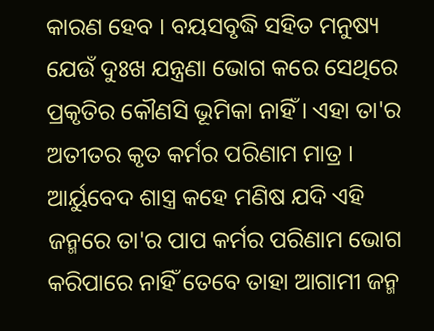କାରଣ ହେବ । ବୟସବୃଦ୍ଧି ସହିତ ମନୁଷ୍ୟ ଯେଉଁ ଦୁଃଖ ଯନ୍ତ୍ରଣା ଭୋଗ କରେ ସେଥିରେ ପ୍ରକୃତିର କୌଣସି ଭୂମିକା ନାହିଁ । ଏହା ତା'ର ଅତୀତର କୃତ କର୍ମର ପରିଣାମ ମାତ୍ର । ଆର୍ୟୁବେଦ ଶାସ୍ତ୍ର କହେ ମଣିଷ ଯଦି ଏହି ଜନ୍ମରେ ତା'ର ପାପ କର୍ମର ପରିଣାମ ଭୋଗ କରିପାରେ ନାହିଁ ତେବେ ତାହା ଆଗାମୀ ଜନ୍ମ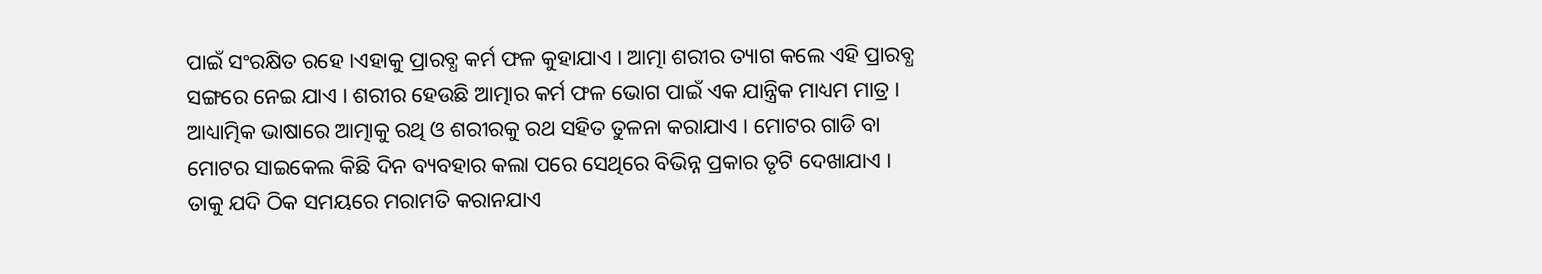ପାଇଁ ସଂରକ୍ଷିତ ରହେ ।ଏହାକୁ ପ୍ରାରବ୍ଧ କର୍ମ ଫଳ କୁହାଯାଏ । ଆତ୍ମା ଶରୀର ତ୍ୟାଗ କଲେ ଏହି ପ୍ରାରବ୍ଧ ସଙ୍ଗରେ ନେଇ ଯାଏ । ଶରୀର ହେଉଛି ଆତ୍ମାର କର୍ମ ଫଳ ଭୋଗ ପାଇଁ ଏକ ଯାନ୍ତ୍ରିକ ମାଧ୍ୟମ ମାତ୍ର । ଆଧ୍ୟାତ୍ମିକ ଭାଷାରେ ଆତ୍ମାକୁ ରଥି ଓ ଶରୀରକୁ ରଥ ସହିତ ତୁଳନା କରାଯାଏ । ମୋଟର ଗାଡି ବା ମୋଟର ସାଇକେଲ କିଛି ଦିନ ବ୍ୟବହାର କଲା ପରେ ସେଥିରେ ବିଭିନ୍ନ ପ୍ରକାର ତୃଟି ଦେଖାଯାଏ । ତାକୁ ଯଦି ଠିକ ସମୟରେ ମରାମତି କରାନଯାଏ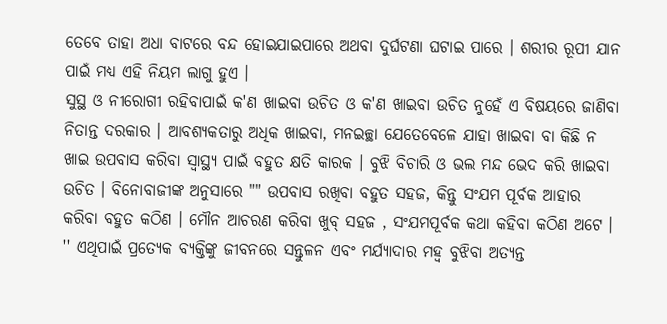ତେବେ ତାହା ଅଧା ବାଟରେ ବନ୍ଦ ହୋଇଯାଇପାରେ ଅଥବା ଦୁର୍ଘଟଣା ଘଟାଇ ପାରେ । ଶରୀର ରୂପୀ ଯାନ ପାଇଁ ମଧ୍ୟ ଏହି ନିୟମ ଲାଗୁ ହୁଏ ।
ସୁସ୍ଥ ଓ ନୀରୋଗୀ ରହିବାପାଇଁ କ'ଣ ଖାଇବା ଉଚିତ ଓ କ'ଣ ଖାଇବା ଉଚିତ ନୁହେଁ ଏ ବିଷୟରେ ଜାଣିବା ନିତାନ୍ତ ଦରକାର । ଆବଶ୍ୟକତାରୁ ଅଧିକ ଖାଇବା, ମନଇଚ୍ଛା ଯେତେବେଳେ ଯାହା ଖାଇବା ବା କିଛି ନ ଖାଇ ଉପବାସ କରିବା ସ୍ୱାସ୍ଥ୍ୟ ପାଇଁ ବହୁତ କ୍ଷତି କାରକ । ବୁଝି ବିଚାରି ଓ ଭଲ ମନ୍ଦ ଭେଦ କରି ଖାଇବା ଉଚିତ । ବିନୋବାଜୀଙ୍କ ଅନୁସାରେ "" ଉପବାସ ରଖିବା ବହୁତ ସହଜ, କିନ୍ତୁ ସଂଯମ ପୂର୍ବକ ଆହାର କରିବା ବହୁତ କଠିଣ । ମୌନ ଆଚରଣ କରିବା ଖୁବ୍ ସହଜ , ସଂଯମପୂର୍ବକ କଥା କହିବା କଠିଣ ଅଟେ । '' ଏଥିପାଇଁ ପ୍ରତ୍ୟେକ ବ୍ୟକ୍ତିଙ୍କୁ ଜୀବନରେ ସନ୍ତୁଳନ ଏବଂ ମର୍ଯ୍ୟାଦାର ମହ୍ୱ ବୁଝିବା ଅତ୍ୟନ୍ତ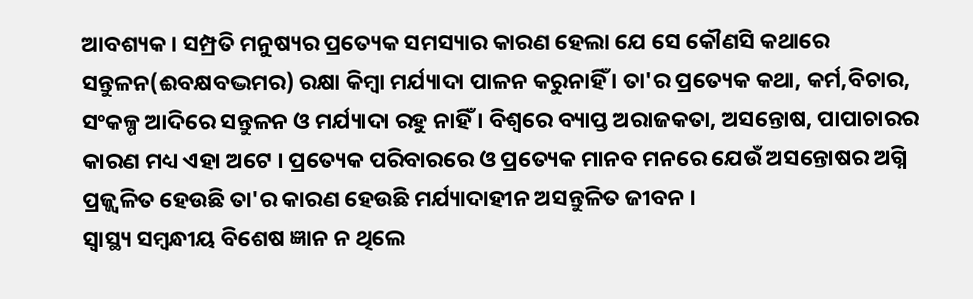ଆବଶ୍ୟକ । ସମ୍ପ୍ରତି ମନୁଷ୍ୟର ପ୍ରତ୍ୟେକ ସମସ୍ୟାର କାରଣ ହେଲା ଯେ ସେ କୌଣସି କଥାରେ ସନ୍ତୁଳନ(ଈବକ୍ଷବଦ୍ଭମର) ରକ୍ଷା କିମ୍ବା ମର୍ଯ୍ୟାଦା ପାଳନ କରୁନାହିଁ । ତା'ର ପ୍ରତ୍ୟେକ କଥା, କର୍ମ,ବିଚାର, ସଂକଳ୍ପ ଆଦିରେ ସନ୍ତୁଳନ ଓ ମର୍ଯ୍ୟାଦା ରହୁ ନାହିଁ । ବିଶ୍ୱରେ ବ୍ୟାପ୍ତ ଅରାଜକତା, ଅସନ୍ତୋଷ, ପାପାଚାରର କାରଣ ମଧ୍ୟ ଏହା ଅଟେ । ପ୍ରତ୍ୟେକ ପରିବାରରେ ଓ ପ୍ରତ୍ୟେକ ମାନବ ମନରେ ଯେଉଁ ଅସନ୍ତୋଷର ଅଗ୍ନି ପ୍ରଜ୍ଜ୍ୱଳିତ ହେଉଛି ତା'ର କାରଣ ହେଉଛି ମର୍ଯ୍ୟାଦାହୀନ ଅସନ୍ତୁଳିତ ଜୀବନ ।
ସ୍ୱାସ୍ଥ୍ୟ ସମ୍ବନ୍ଧୀୟ ବିଶେଷ ଜ୍ଞାନ ନ ଥିଲେ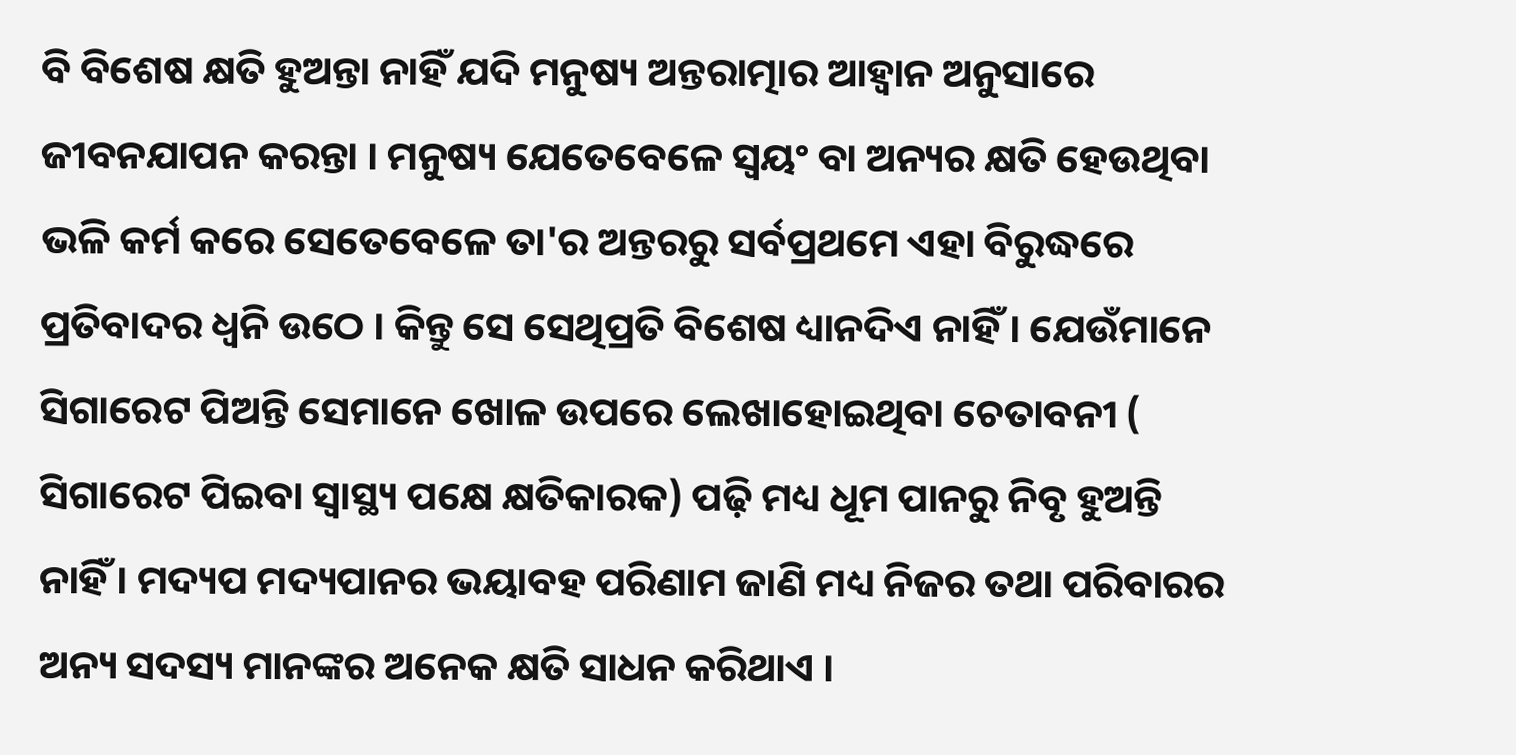ବି ବିଶେଷ କ୍ଷତି ହୁଅନ୍ତା ନାହିଁ ଯଦି ମନୁଷ୍ୟ ଅନ୍ତରାତ୍ମାର ଆହ୍ୱାନ ଅନୁସାରେ ଜୀବନଯାପନ କରନ୍ତା । ମନୁଷ୍ୟ ଯେତେବେଳେ ସ୍ୱୟଂ ବା ଅନ୍ୟର କ୍ଷତି ହେଉଥିବା ଭଳି କର୍ମ କରେ ସେତେବେଳେ ତା'ର ଅନ୍ତରରୁ ସର୍ବପ୍ରଥମେ ଏହା ବିରୁଦ୍ଧରେ ପ୍ରତିବାଦର ଧ୍ୱନି ଉଠେ । କିନ୍ତୁ ସେ ସେଥିପ୍ରତି ବିଶେଷ ଧ୍ୟାନଦିଏ ନାହିଁ । ଯେଉଁମାନେ ସିଗାରେଟ ପିଅନ୍ତି ସେମାନେ ଖୋଳ ଉପରେ ଲେଖାହୋଇଥିବା ଚେତାବନୀ ( ସିଗାରେଟ ପିଇବା ସ୍ୱାସ୍ଥ୍ୟ ପକ୍ଷେ କ୍ଷତିକାରକ) ପଢ଼ି ମଧ୍ୟ ଧୂମ ପାନରୁ ନିବୃ ହୁଅନ୍ତି ନାହିଁ । ମଦ୍ୟପ ମଦ୍ୟପାନର ଭୟାବହ ପରିଣାମ ଜାଣି ମଧ୍ୟ ନିଜର ତଥା ପରିବାରର ଅନ୍ୟ ସଦସ୍ୟ ମାନଙ୍କର ଅନେକ କ୍ଷତି ସାଧନ କରିଥାଏ ।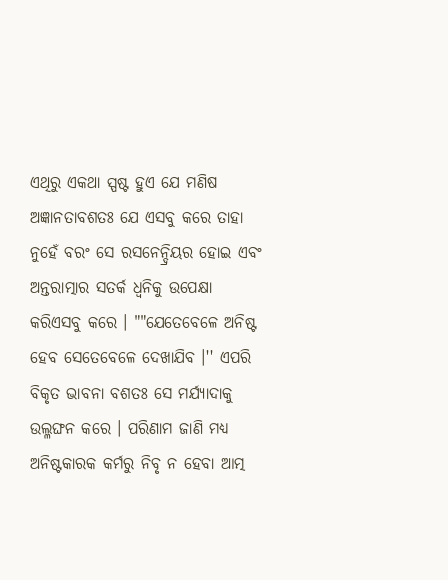ଏଥିରୁ ଏକଥା ସ୍ପଷ୍ଟ ହୁଏ ଯେ ମଣିଷ ଅଜ୍ଞାନତାବଶତଃ ଯେ ଏସବୁ କରେ ତାହା ନୁହେଁ ବରଂ ସେ ରସନେନ୍ଦ୍ରିୟର ହୋଇ ଏବଂ ଅନ୍ତରାତ୍ମାର ସତର୍କ ଧ୍ୱନିକୁ ଉପେକ୍ଷା କରିଏସବୁ କରେ । ""ଯେତେବେଳେ ଅନିଷ୍ଟ ହେବ ସେତେବେଳେ ଦେଖାଯିବ ।'' ଏପରି ବିକୃତ ଭାବନା ବଶତଃ ସେ ମର୍ଯ୍ୟାଦାକୁ ଉଲ୍ଳଙ୍ଘନ କରେ । ପରିଣାମ ଜାଣି ମଧ୍ୟ ଅନିଷ୍ଟକାରକ କର୍ମରୁ ନିବୃ ନ ହେବା ଆତ୍ମ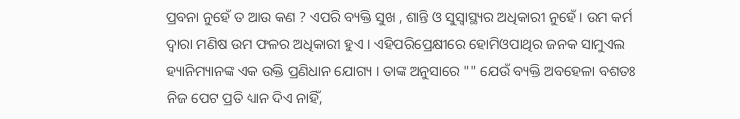ପ୍ରବନା ନୁହେଁ ତ ଆଉ କଣ ? ଏପରି ବ୍ୟକ୍ତି ସୁଖ , ଶାନ୍ତି ଓ ସୁସ୍ୱାସ୍ଥ୍ୟର ଅଧିକାରୀ ନୁହେଁ । ଉମ କର୍ମ ଦ୍ୱାରା ମଣିଷ ଉମ ଫଳର ଅଧିକାରୀ ହୁଏ । ଏହିପରିପ୍ରେକ୍ଷୀରେ ହୋମିଓପାଥିର ଜନକ ସାମୁଏଲ ହ୍ୟାନିମ୍ୟାନଙ୍କ ଏକ ଉକ୍ତି ପ୍ରଣିଧାନ ଯୋଗ୍ୟ । ତାଙ୍କ ଅନୁସାରେ "" ଯେଉଁ ବ୍ୟକ୍ତି ଅବହେଳା ବଶତଃ ନିଜ ପେଟ ପ୍ରତି ଧ୍ୟାନ ଦିଏ ନାହିଁ,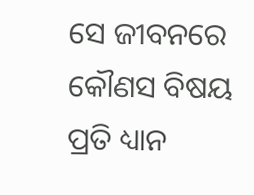ସେ ଜୀବନରେ କୌଣସ ବିଷୟ ପ୍ରତି ଧ୍ୟାନ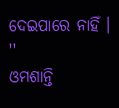ଦେଇପାରେ ନାହିଁ । ''
ଓମଶାନ୍ତି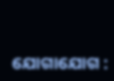ଯୋଗାଯୋଗ :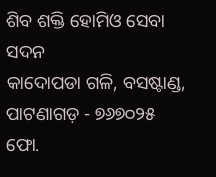ଶିବ ଶକ୍ତି ହୋମିଓ ସେବା ସଦନ
କାଦୋପଡା ଗଳି, ବସଷ୍ଟାଣ୍ଡ, ପାଟଣାଗଡ଼ - ୭୬୭୦୨୫
ଫୋ.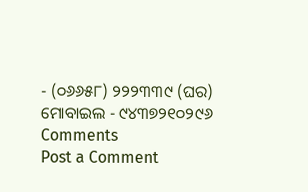- (୦୬୬୫୮) ୨୨୨୩୩୯ (ଘର)
ମୋବାଇଲ - ୯୪୩୭୨୧୦୨୯୬
Comments
Post a Comment